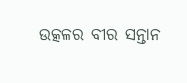ଉତ୍କଳର ବୀର ସନ୍ତାନ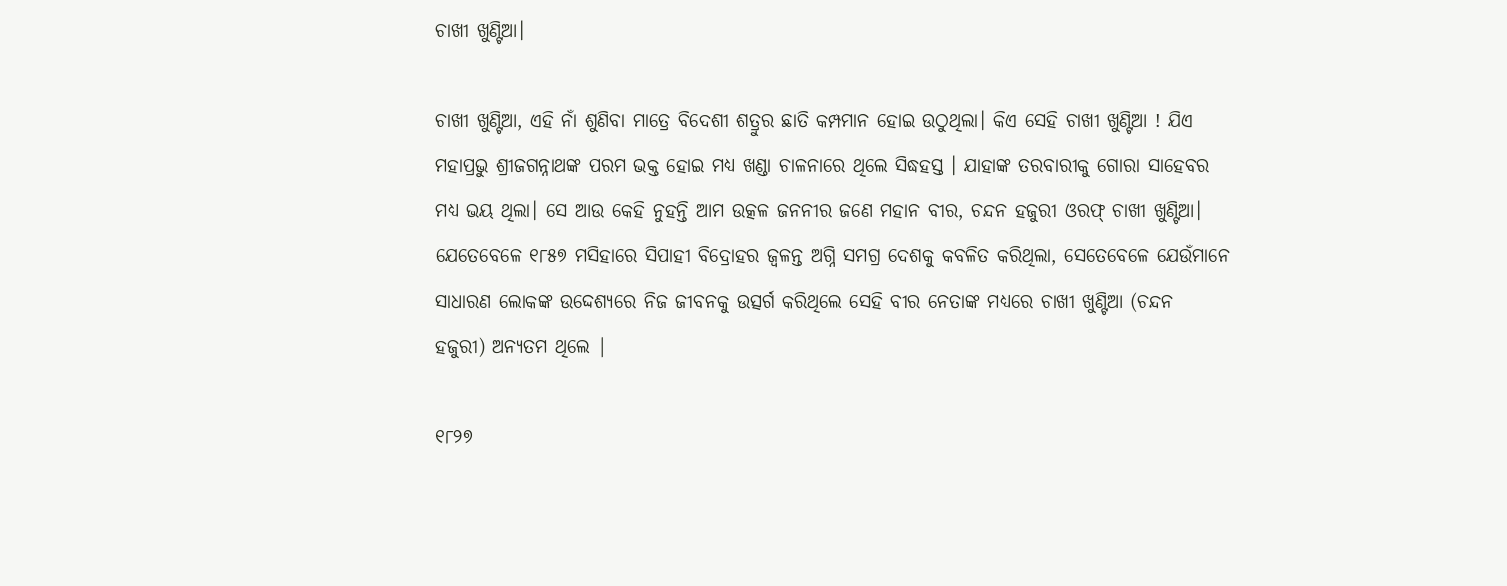ଚାଖୀ ଖୁଣ୍ଟିଆ।

ଚାଖୀ ଖୁଣ୍ଟିଆ, ଏହି ନାଁ ଶୁଣିବା ମାତ୍ରେ ବିଦେଶୀ ଶତ୍ରୁର ଛାତି କମ୍ପମାନ ହୋଇ ଉଠୁଥିଲା। କିଏ ସେହି ଚାଖୀ ଖୁଣ୍ଟିଆ ! ଯିଏ ମହାପ୍ରଭୁ ଶ୍ରୀଜଗନ୍ନାଥଙ୍କ ପରମ ଭକ୍ତ ହୋଇ ମଧ୍ୟ ଖଣ୍ଡା ଚାଳନାରେ ଥିଲେ ସିଦ୍ଧହସ୍ତ । ଯାହାଙ୍କ ତରବାରୀକୁ ଗୋରା ସାହେବର ମଧ୍ୟ ଭୟ ଥିଲା। ସେ ଆଉ କେହି ନୁହନ୍ତି ଆମ ଉତ୍କଳ ଜନନୀର ଜଣେ ମହାନ ବୀର, ଚନ୍ଦନ ହଜୁରୀ ଓରଫ୍ ଚାଖୀ ଖୁଣ୍ଟିଆ। ଯେତେବେଳେ ୧୮୫୭ ମସିହାରେ ସିପାହୀ ବିଦ୍ରୋହର ଜ୍ୱଳନ୍ତ ଅଗ୍ନି ସମଗ୍ର ଦେଶକୁ କବଳିତ କରିଥିଲା, ସେତେବେଳେ ଯେଉଁମାନେ ସାଧାରଣ ଲୋକଙ୍କ ଉଦ୍ଦେଶ୍ୟରେ ନିଜ ଜୀବନକୁ ଉତ୍ସର୍ଗ କରିଥିଲେ ସେହି ବୀର ନେତାଙ୍କ ମଧ୍ୟରେ ଚାଖୀ ଖୁଣ୍ଟିଆ (ଚନ୍ଦନ ହଜୁରୀ) ଅନ୍ୟତମ ଥିଲେ |

୧୮୨୭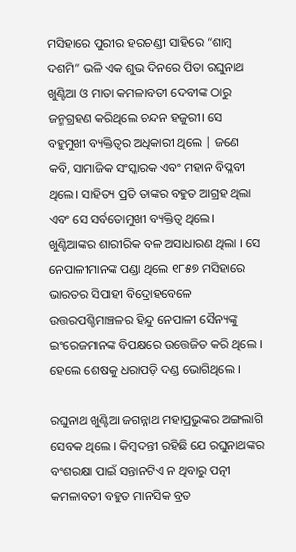ମସିହାରେ ପୁରୀର ହରଚଣ୍ଡୀ ସାହିରେ “ଶାମ୍ବ ଦଶମି” ଭଳି ଏକ ଶୁଭ ଦିନରେ ପିତା ରଘୁନାଥ ଖୁଣ୍ଟିଆ ଓ ମାତା କମଳାବତୀ ଦେବୀଙ୍କ ଠାରୁ ଜନ୍ମଗ୍ରହଣ କରିଥିଲେ ଚନ୍ଦନ ହଜୁରୀ। ସେ ବହୁମୁଖୀ ବ୍ୟକ୍ତିତ୍ୱର ଅଧିକାରୀ ଥିଲେ | ଜଣେ କବି, ସାମାଜିକ ସଂସ୍କାରକ ଏବଂ ମହାନ ବିପ୍ଳବୀ ଥିଲେ। ସାହିତ୍ୟ ପ୍ରତି ତାଙ୍କର ବହୁତ ଆଗ୍ରହ ଥିଲା ଏବଂ ସେ ସର୍ବତୋମୁଖୀ ବ୍ୟକ୍ତିତ୍ୱ ଥିଲେ। ଖୁଣ୍ଟିଆଙ୍କର ଶାରୀରିକ ବଳ ଅସାଧାରଣ ଥିଲା । ସେ ନେପାଳୀମାନଙ୍କ ପଣ୍ଡା ଥିଲେ ୧୮୫୭ ମସିହାରେ ଭାରତର ସିପାହୀ ବିଦ୍ରୋହବେଳେ ଉତ୍ତରପଶ୍ଚିମାଞ୍ଚଳର ହିନ୍ଦୁ ନେପାଳୀ ସୈନ୍ୟଙ୍କୁ ଇଂରେଜମାନଙ୍କ ବିପକ୍ଷରେ ଉତ୍ତେଜିତ କରି ଥିଲେ । ହେଲେ ଶେଷକୁ ଧରାପଡ଼ି ଦଣ୍ଡ ଭୋଗିଥିଲେ ।

ରଘୁନାଥ ଖୁଣ୍ଟିଆ ଜଗନ୍ନାଥ ମହାପ୍ରଭୁଙ୍କର ଅଙ୍ଗଲାଗି ସେବକ ଥିଲେ । କିମ୍ବଦନ୍ତୀ ରହିଛି ଯେ ରଘୁନାଥଙ୍କର ବଂଶରକ୍ଷା ପାଇଁ ସନ୍ତାନଟିଏ ନ ଥିବାରୁ ପତ୍ନୀ କମଳାବତୀ ବହୁତ ମାନସିକ ବ୍ରତ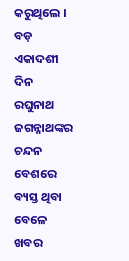କରୁଥିଲେ । ବଡ଼ ଏକାଦଶୀ ଦିନ ରଘୁନାଥ ଜଗନ୍ନାଥଙ୍କର ଚନ୍ଦନ ବେଶରେ ବ୍ୟସ୍ତ ଥିବା ବେଳେ ଖବର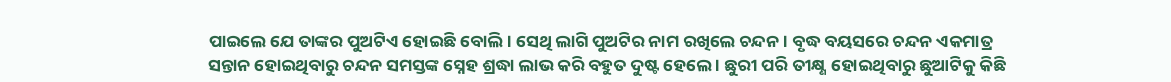ପାଇଲେ ଯେ ତାଙ୍କର ପୁଅଟିଏ ହୋଇଛି ବୋଲି। ସେଥି ଲାଗି ପୁଅଟିର ନାମ ରଖିଲେ ଚନ୍ଦନ। ବୃଦ୍ଧ ବୟସରେ ଚନ୍ଦନ ଏକମାତ୍ର ସନ୍ତାନ ହୋଇଥିବାରୁ ଚନ୍ଦନ ସମସ୍ତଙ୍କ ସ୍ନେହ ଶ୍ରଦ୍ଧା ଲାଭ କରି ବହୁତ ଦୁଷ୍ଟ ହେଲେ । ଛୁରୀ ପରି ତୀକ୍ଷ୍ଣ ହୋଇଥିବାରୁ ଛୁଆଟିକୁ କିଛି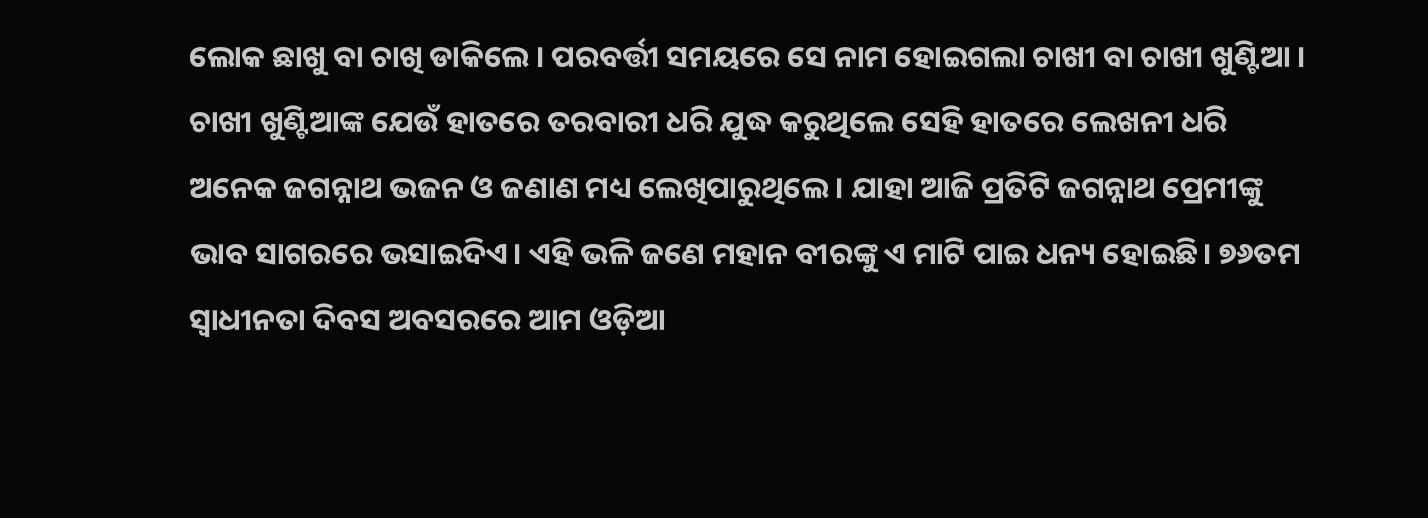ଲୋକ ଛାଖୁ ବା ଚାଖି ଡାକିଲେ । ପରବର୍ତ୍ତୀ ସମୟରେ ସେ ନାମ ହୋଇଗଲା ଚାଖୀ ବା ଚାଖୀ ଖୁଣ୍ଟିଆ । ଚାଖୀ ଖୁଣ୍ଟିଆଙ୍କ ଯେଉଁ ହାତରେ ତରବାରୀ ଧରି ଯୁଦ୍ଧ କରୁଥିଲେ ସେହି ହାତରେ ଲେଖନୀ ଧରି ଅନେକ ଜଗନ୍ନାଥ ଭଜନ ଓ ଜଣାଣ ମଧ୍ୟ ଲେଖିପାରୁଥିଲେ। ଯାହା ଆଜି ପ୍ରତିଟି ଜଗନ୍ନାଥ ପ୍ରେମୀଙ୍କୁ ଭାବ ସାଗରରେ ଭସାଇଦିଏ। ଏହି ଭଳି ଜଣେ ମହାନ ବୀରଙ୍କୁ ଏ ମାଟି ପାଇ ଧନ୍ୟ ହୋଇଛି। ୭୬ତମ ସ୍ବାଧୀନତା ଦିବସ ଅବସରରେ ଆମ ଓଡ଼ିଆ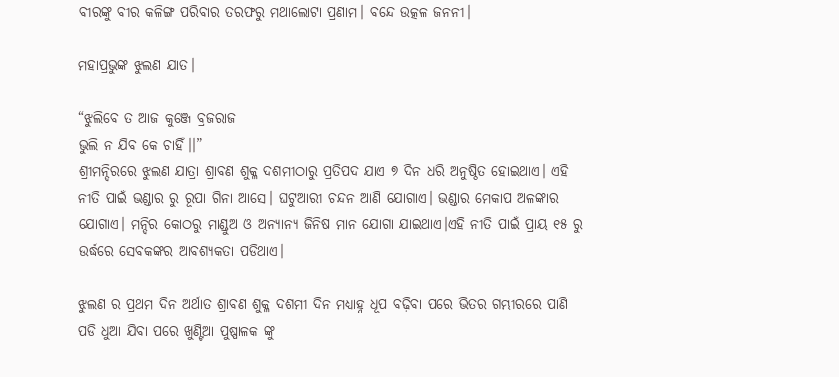ବୀରଙ୍କୁ ବୀର କଳିଙ୍ଗ ପରିବାର ତରଫରୁ ମଥାଲୋଟା ପ୍ରଣାମ। ବନ୍ଦେ ଉତ୍କଳ ଜନନୀ।

ମହାପ୍ରଭୁଙ୍କ ଝୁଲଣ ଯାତ।

“ଝୁଲିବେ ତ ଆଜ କୁଞ୍ଜେ ବ୍ରଜରାଜ
ଭୁଲି ନ ଯିବ କେ ଚାହିଁ।।”
ଶ୍ରୀମନ୍ଦିରରେ ଝୁଲଣ ଯାତ୍ରା ଶ୍ରାବଣ ଶୁକ୍ଳ ଦଶମୀଠାରୁ ପ୍ରତିପଦ ଯାଏ ୭ ଦିନ ଧରି ଅନୁଷ୍ଠିତ ହୋଇଥାଏ। ଏହି ନୀତି ପାଇଁ ଭଣ୍ଡାର ରୁ ରୂପା ଗିନା ଆସେ। ଘଟୁଆରୀ ଚନ୍ଦନ ଆଣି ଯୋଗାଏ। ଭଣ୍ଡାର ମେକାପ ଅଳଙ୍କାର ଯୋଗାଏ। ମନ୍ଦିର କୋଠରୁ ମାଣ୍ଡୁଅ ଓ ଅନ୍ୟାନ୍ୟ ଜିନିଷ ମାନ ଯୋଗା ଯାଇଥାଏ।ଏହି ନୀତି ପାଇଁ ପ୍ରାୟ ୧୫ ରୁ ଉର୍ଦ୍ଧରେ ସେବକଙ୍କର ଆବଶ୍ୟକତା ପଡିଥାଏ।

ଝୁଲଣ ର ପ୍ରଥମ ଦିନ ଅର୍ଥାତ ଶ୍ରାବଣ ଶୁକ୍ଳ ଦଶମୀ ଦିନ ମଧ୍ୟାହ୍ନ ଧୂପ ବଢ଼ିବା ପରେ ଭିତର ଗମ୍ଭୀରରେ ପାଣି ପଡି ଧୁଆ ଯିବା ପରେ ଖୁଣ୍ଟିଆ ପୁଷ୍ପାଳକ ଙ୍କୁ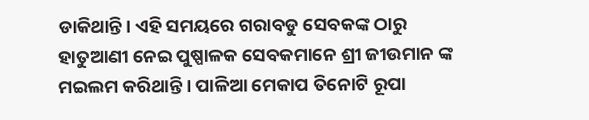ଡାକିଥାନ୍ତି। ଏହି ସମୟରେ ଗରାବଡୁ ସେବକଙ୍କ ଠାରୁ ହାତୁଆଣୀ ନେଇ ପୁଷ୍ପାଳକ ସେବକମାନେ ଶ୍ରୀ ଜୀଉମାନ ଙ୍କ ମଇଲମ କରିଥାନ୍ତି । ପାଳିଆ ମେକାପ ତିନୋଟି ରୂପା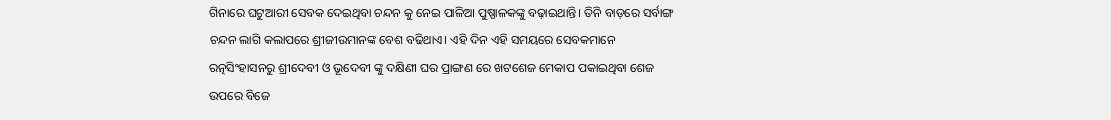ଗିନାରେ ଘଟୁଆରୀ ସେବକ ଦେଇଥିବା ଚନ୍ଦନ କୁ ନେଇ ପାଳିଆ ପୁଷ୍ପାଳକଙ୍କୁ ବଢ଼ାଇଥାନ୍ତି। ତିନି ବାଡ଼ରେ ସର୍ବାଙ୍ଗ ଚନ୍ଦନ ଲାଗି କଲାପରେ ଶ୍ରୀଜୀଉମାନଙ୍କ ବେଶ ବଢିଥାଏ। ଏହି ଦିନ ଏହି ସମୟରେ ସେବକମାନେ ରତ୍ନସିଂହାସନରୁ ଶ୍ରୀଦେବୀ ଓ ଭୂଦେବୀ ଙ୍କୁ ଦକ୍ଷିଣୀ ଘର ପ୍ରାଙ୍ଗଣ ରେ ଖଟଶେଜ ମେକାପ ପକାଇଥିବା ଶେଜ ଉପରେ ବିଜେ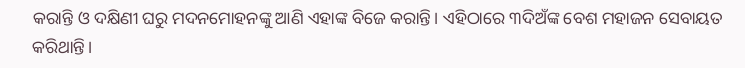କରାନ୍ତି ଓ ଦକ୍ଷିଣୀ ଘରୁ ମଦନମୋହନଙ୍କୁ ଆଣି ଏହାଙ୍କ ବିଜେ କରାନ୍ତି। ଏହିଠାରେ ୩ଦିଅଁଙ୍କ ବେଶ ମହାଜନ ସେବାୟତ କରିଥାନ୍ତି।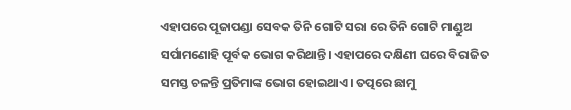ଏହାପରେ ପୂଜାପଣ୍ଡା ସେବକ ତିନି ଗୋଟି ସରା ରେ ତିନି ଗୋଟି ମାଣ୍ଡୁଅ ସର୍ପାମଣୋହି ପୂର୍ବକ ଭୋଗ କରିଥାନ୍ତି। ଏହାପରେ ଦକ୍ଷିଣୀ ଘରେ ବିରାଜିତ ସମସ୍ତ ଚଳନ୍ତି ପ୍ରତିମାଙ୍କ ଭୋଗ ହୋଇଥାଏ। ତତ୍ପରେ ଛାମୁ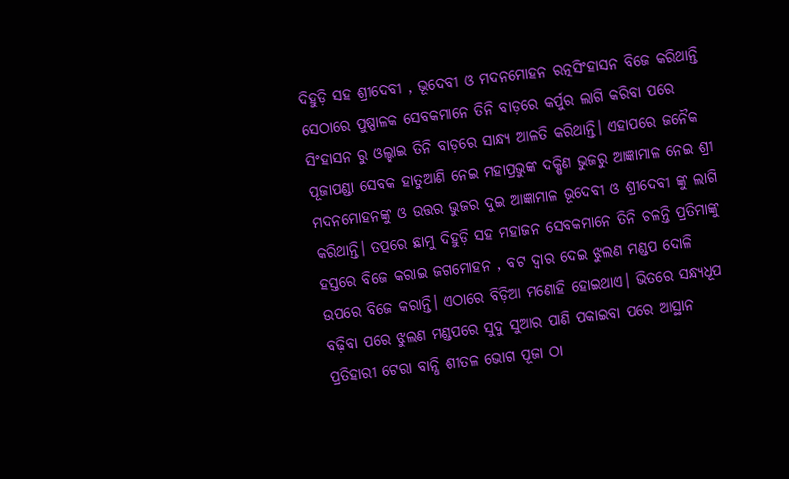ଦିହୁଡ଼ି ସହ ଶ୍ରୀଦେବୀ , ଭୂଦେବୀ ଓ ମଦନମୋହନ ରତ୍ନସିଂହାସନ ବିଜେ କରିଥାନ୍ତି ସେଠାରେ ପୁଷ୍ପାଳକ ସେବକମାନେ ତିନି ବାଡ଼ରେ କର୍ପୁର ଲାଗି କରିବା ପରେ ସିଂହାସନ ରୁ ଓଲ୍ହାଇ ତିନି ବାଡ଼ରେ ସାନ୍ଧ୍ୟ ଆଳତି କରିଥାନ୍ତି। ଏହାପରେ ଜନୈକ ପୂଜାପଣ୍ଡା ସେବକ ହାତୁଆଣି ନେଇ ମହାପ୍ରଭୁଙ୍କ ଦକ୍ଷିଣ ଭୁଜରୁ ଆଜ୍ଞାମାଳ ନେଇ ଶ୍ରୀ ମଦନମୋହନଙ୍କୁ ଓ ଉତ୍ତର ଭୁଜର ଦୁଇ ଆଜ୍ଞାମାଳ ଭୂଦେବୀ ଓ ଶ୍ରୀଦେବୀ ଙ୍କୁ ଲାଗି କରିଥାନ୍ତି। ତତ୍ପରେ ଛାମୁ ଦିହୁଡ଼ି ସହ ମହାଜନ ସେବକମାନେ ତିନି ଚଳନ୍ତି ପ୍ରତିମାଙ୍କୁ ହସ୍ତରେ ବିଜେ କରାଇ ଜଗମୋହନ , ବଟ ଦ୍ୱାର ଦେଇ ଝୁଲଣ ମଣ୍ଡପ ଦୋଳି ଉପରେ ବିଜେ କରାନ୍ତି। ଏଠାରେ ବିଡ଼ିଆ ମଣୋହି ହୋଇଥାଏ। ଭିତରେ ସନ୍ଧ୍ୟଧୂପ ବଢ଼ିବା ପରେ ଝୁଲଣ ମଣ୍ଡପରେ ସୁଦୁ ସୁଆର ପାଣି ପକାଇବା ପରେ ଆସ୍ଥାନ ପ୍ରତିହାରୀ ଟେରା ବାନ୍ଧି ଶୀତଳ ଭୋଗ ପୂଜା ଠା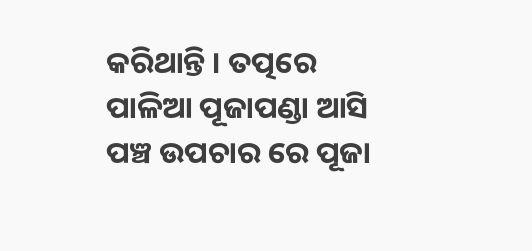କରିଥାନ୍ତି । ତତ୍ପରେ ପାଳିଆ ପୂଜାପଣ୍ଡା ଆସି ପଞ୍ଚ ଉପଚାର ରେ ପୂଜା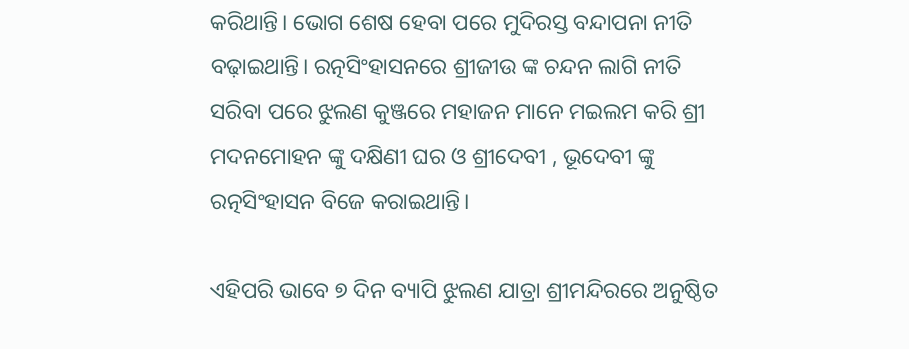କରିଥାନ୍ତି। ଭୋଗ ଶେଷ ହେବା ପରେ ମୁଦିରସ୍ତ ବନ୍ଦାପନା ନୀତି ବଢ଼ାଇଥାନ୍ତି। ରତ୍ନସିଂହାସନରେ ଶ୍ରୀଜୀଉ ଙ୍କ ଚନ୍ଦନ ଲାଗି ନୀତି ସରିବା ପରେ ଝୁଲଣ କୁଞ୍ଜରେ ମହାଜନ ମାନେ ମଇଲମ କରି ଶ୍ରୀ ମଦନମୋହନ ଙ୍କୁ ଦକ୍ଷିଣୀ ଘର ଓ ଶ୍ରୀଦେବୀ , ଭୂଦେବୀ ଙ୍କୁ ରତ୍ନସିଂହାସନ ବିଜେ କରାଇଥାନ୍ତି।

ଏହିପରି ଭାବେ ୭ ଦିନ ବ୍ୟାପି ଝୁଲଣ ଯାତ୍ରା ଶ୍ରୀମନ୍ଦିରରେ ଅନୁଷ୍ଠିତ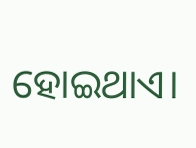ହୋଇଥାଏ।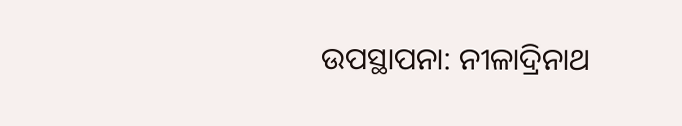ଉପସ୍ଥାପନା: ନୀଳାଦ୍ରିନାଥ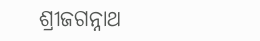ଶ୍ରୀଜଗନ୍ନାଥ